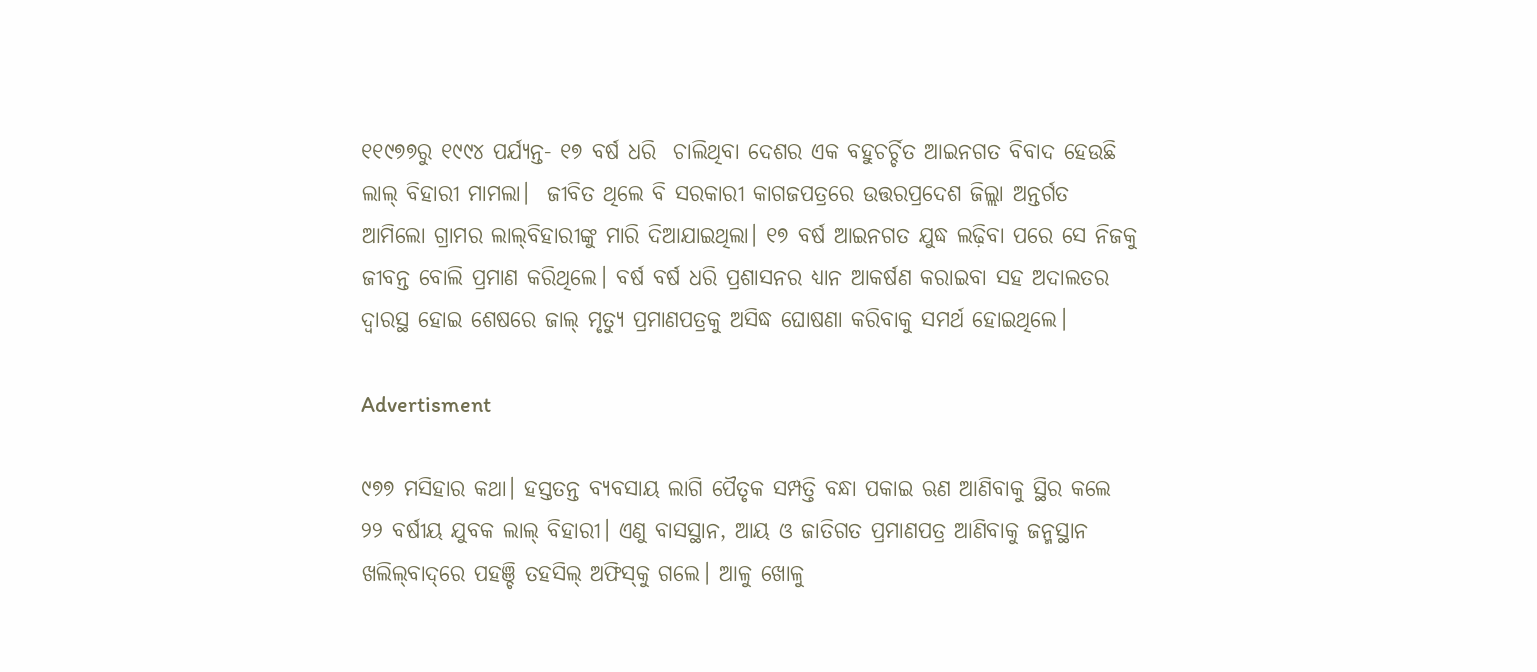୧୧୯୭୭ରୁ ୧୯୯୪ ପର୍ଯ୍ୟନ୍ତ- ୧୭ ବର୍ଷ ଧରି  ଚାଲିଥିବା ଦେଶର ଏକ ବହୁଚର୍ଚ୍ଚିତ ଆଇନଗତ ବିବାଦ ହେଉଛି ଲାଲ୍‌ ବିହାରୀ ମାମଲା।  ଜୀବିତ ଥିଲେ ବି ସରକାରୀ କାଗଜପତ୍ରରେ ଉତ୍ତରପ୍ରଦେଶ ଜିଲ୍ଲା ଅନ୍ତର୍ଗତ ଆମିଲୋ ଗ୍ରାମର ଲାଲ୍‌ବିହାରୀଙ୍କୁ ମାରି ଦିଆଯାଇଥିଲା। ୧୭ ବର୍ଷ ଆଇନଗତ ଯୁଦ୍ଧ ଲଢ଼ିବା ପରେ ସେ ନିଜକୁ ଜୀବନ୍ତ ବୋଲି ପ୍ରମାଣ କରିଥିଲେ। ବର୍ଷ ବର୍ଷ ଧରି ପ୍ରଶାସନର ଧ୍ୟାନ ଆକର୍ଷଣ କରାଇବା ସହ ଅଦାଲତର ଦ୍ବାରସ୍ଥ ହୋଇ ଶେଷରେ ଜାଲ୍‌ ମୃତ୍ୟୁ ପ୍ରମାଣପତ୍ରକୁ ଅସିଦ୍ଧ ଘୋଷଣା କରିବାକୁ ସମର୍ଥ ହୋଇଥିଲେ।

Advertisment

୯୭୭ ମସିହାର କଥା। ହସ୍ତତନ୍ତ ବ୍ୟବସାୟ ଲାଗି ପୈତୃକ ସମ୍ପତ୍ତି ବନ୍ଧା ପକାଇ ଋଣ ଆଣିବାକୁ ସ୍ଥିର କଲେ ୨୨ ବର୍ଷୀୟ ଯୁବକ ଲାଲ୍‌ ବିହାରୀ। ଏଣୁ ବାସସ୍ଥାନ, ଆୟ ଓ ଜାତିଗତ ପ୍ରମାଣପତ୍ର ଆଣିବାକୁ ଜନ୍ମସ୍ଥାନ ଖଲିଲ୍‌ବାଦ୍‌ରେ ପହଞ୍ଚି ତହସିଲ୍‌ ଅଫିସ୍‌କୁ ଗଲେ। ଆଳୁ ଖୋଳୁ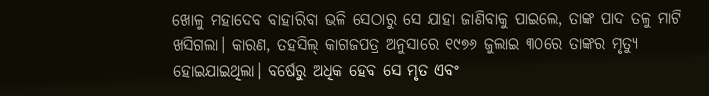ଖୋଳୁ ମହାଦେବ ବାହାରିବା ଭଳି ସେଠାରୁ ସେ ଯାହା ଜାଣିବାକୁ ପାଇଲେ, ତାଙ୍କ ପାଦ ତଳୁ ମାଟି ଖସିଗଲା। କାରଣ, ତହସିଲ୍‌ କାଗଜପତ୍ର ଅନୁସାରେ ୧୯୭୬ ଜୁଲାଇ ୩୦ରେ ତାଙ୍କର ମୃତ୍ୟୁ ହୋଇଯାଇଥିଲା। ବର୍ଷେରୁ ଅଧିକ ହେବ ସେ ମୃତ ଏବଂ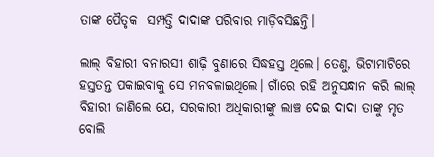ତାଙ୍କ ପୈତୃକ  ସମ୍ପତ୍ତି ଦାଦାଙ୍କ ପରିବାର ମାଡ଼ିବସିଛନ୍ତି।

ଲାଲ୍‌ ବିହାରୀ ବନାରସୀ ଶାଢ଼ି ବୁଣାରେ ସିଦ୍ଧହସ୍ତ ଥିଲେ। ତେଣୁ, ଭିଟାମାଟିରେ ହସ୍ତତନ୍ତ ପକାଇବାକୁ ସେ ମନବଳାଇଥିଲେ। ଗାଁରେ ରହି ଅନୁସନ୍ଧାନ କରି ଲାଲ୍‌ ବିହାରୀ ଜାଣିଲେ ଯେ, ସରକାରୀ ଅଧିକାରୀଙ୍କୁ ଲାଞ୍ଚ ଦେଇ ଦାଦା ତାଙ୍କୁ ମୃତ ବୋଲି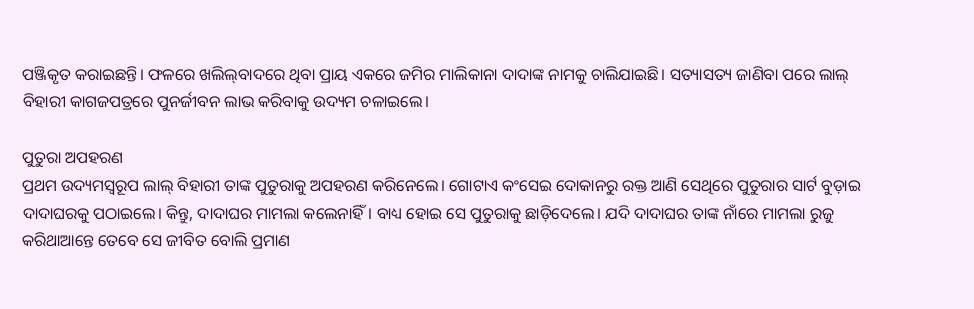ପଞ୍ଜିକୃତ କରାଇଛନ୍ତି। ଫଳରେ ଖଲିଲ୍‌ବାଦରେ ଥିବା ପ୍ରାୟ ଏକରେ ଜମିର ମାଲିକାନା ଦାଦାଙ୍କ ନାମକୁ ଚାଲିଯାଇଛି। ସତ୍ୟାସତ୍ୟ ଜାଣିବା ପରେ ଲାଲ୍‌ ବିହାରୀ କାଗଜପତ୍ରରେ ପୁନର୍ଜୀବନ ଲାଭ କରିବାକୁ ଉଦ୍ୟମ ଚଳାଇଲେ।

ପୁତୁରା ଅପହରଣ
ପ୍ରଥମ ଉଦ୍ୟମସ୍ବରୂପ ଲାଲ୍‌ ବିହାରୀ ତାଙ୍କ ପୁତୁରାକୁ ଅପହରଣ କରିନେଲେ। ଗୋଟାଏ କଂସେଇ ଦୋକାନରୁ ରକ୍ତ ଆଣି ସେଥିରେ ପୁତୁରାର ସାର୍ଟ ବୁଡ଼ାଇ ଦାଦାଘରକୁ ପଠାଇଲେ। କିନ୍ତୁ, ଦାଦାଘର ମାମଲା କଲେନାହିଁ। ବାଧ୍ୟ ହୋଇ ସେ ପୁତୁରାକୁ ଛାଡ଼ିଦେଲେ। ଯଦି ଦାଦାଘର ତାଙ୍କ ନାଁରେ ମାମଲା ରୁଜୁ କରିଥାଆନ୍ତେ ତେବେ ସେ ଜୀବିତ ବୋଲି ପ୍ରମାଣ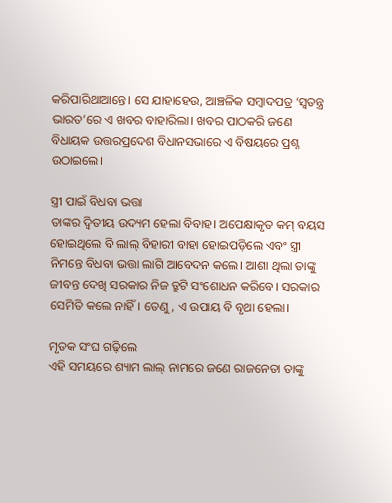କରିପାରିଥାଆନ୍ତେ। ସେ ଯାହାହେଉ, ଆଞ୍ଚଳିକ ସମ୍ବାଦପତ୍ର ‘ସ୍ବତନ୍ତ୍ର ଭାରତ’ରେ ଏ ଖବର ବାହାରିଲା। ଖବର ପାଠକରି ଜଣେ ବିଧାୟକ ଉତ୍ତରପ୍ରଦେଶ ବିଧାନସଭାରେ ଏ ବିଷୟରେ ପ୍ରଶ୍ନ ଉଠାଇଲେ।

ସ୍ତ୍ରୀ ପାଇଁ ବିଧବା ଭତ୍ତା
ତାଙ୍କର ଦ୍ବିତୀୟ ଉଦ୍ୟମ ହେଲା ବିବାହ। ଅପେକ୍ଷାକୃତ କମ୍‌ ବୟସ ହୋଇଥିଲେ ବି ଲାଲ୍‌ ବିହାରୀ ବାହା ହୋଇପଡ଼ିଲେ ଏବଂ ସ୍ତ୍ରୀ ନିମନ୍ତେ ବିଧବା ଭତ୍ତା ଲାଗି ଆବେ‌ଦନ କଲେ। ଆଶା ଥିଲା ତାଙ୍କୁ ଜୀବନ୍ତ ଦେଖି ସରକାର ନିଜ ତ୍ରୁଟି ସଂଶୋଧନ କର‌ିବେ। ସରକାର ସେମିତି କଲେ ନାହିଁ। ତେଣୁ, ଏ ଉପାୟ ବି ବୃଥା ହେଲା।

ମୃତକ ସଂଘ ଗଢ଼ିଲେ
ଏହି ସମୟରେ ଶ୍ୟାମ ଲାଲ୍‌ ନାମରେ ଜଣେ ରାଜନେତା ତାଙ୍କୁ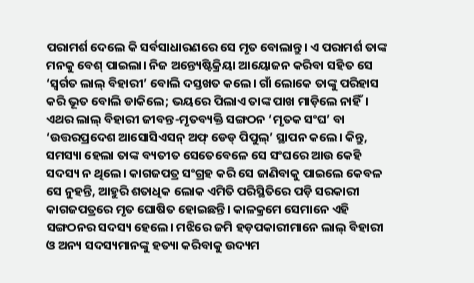ପରାମର୍ଶ ଦେଲେ କି ସର୍ବସାଧାରଣରେ ସେ ମୃତ ବୋଲାନ୍ତୁ। ଏ ପରାମର୍ଶ ତାଙ୍କ ମନକୁ ବେଶ୍‌ ପାଇଲା। ନିଜ ଅନ୍ତ୍ୟେଷ୍ଟିକ୍ରିୟା ଆୟୋଜନ କରିବା ସହିତ ସେ ‘ସ୍ବର୍ଗତ ଲାଲ୍‌ ବିହାରୀ’ ବୋଲି ଦସ୍ତଖତ କଲେ। ଗାଁ ଲୋକେ ତାଙ୍କୁ ପରିହାସ କରି ଭୂତ ବୋଲି ଡାକିଲେ; ଭୟରେ ପିଲାଏ ତାଙ୍କ ପାଖ ମାଡ଼ିଲେ ନାହିଁ। ଏଥର ଲାଲ୍‌ ବିହାରୀ ଜୀବନ୍ତ-ମୃତବ୍ୟକ୍ତି ସଙ୍ଗଠନ ‘ମୃତକ ସଂଘ’ ବା ‘ଉତ୍ତରପ୍ରଦେଶ ଆସୋସିଏସନ୍‌ ଅଫ୍‌ ଡେଡ୍‌ ପିପୁଲ୍‌’ ସ୍ଥାପନ କଲେ। କିନ୍ତୁ, ସମସ୍ୟା ହେଲା ତାଙ୍କ ବ୍ୟତୀତ ସେତେବେଳେ ସେ ସଂଘରେ ଆଉ କେହି ସଦସ୍ୟ ନ ଥିଲେ। କାଗଜପତ୍ର ସଂଗ୍ରହ କରି ସେ ଜାଣି‌ବାକୁ ପାଇଲେ କେବଳ ସେ ନୁହନ୍ତି, ଆହୁରି ଶତାଧିକ ଲୋକ ଏମିତି ପରିସ୍ଥିତିରେ ପଡ଼ି ସରକାରୀ କାଗଜପତ୍ରରେ ମୃତ ଘୋଷିତ ହୋଇଛନ୍ତି। କାଳକ୍ରମେ ସେମାନେ ଏହି ସଙ୍ଗଠନର ସଦସ୍ୟ ହେଲେ। ମଝିରେ ଜମି ହଡ଼ପକାରୀମାନେ ଲାଲ୍‌ ବିହାରୀ ଓ ଅନ୍ୟ ସଦସ୍ୟମାନଙ୍କୁ ହତ୍ୟା କରିବାକୁ ଉଦ୍ୟମ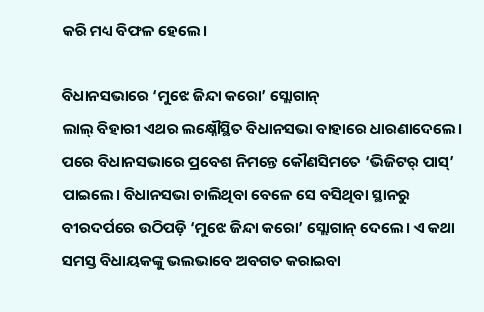କ‌ରି ମଧ୍ୟ ବିଫଳ ହେଲେ।

ବିଧାନସଭାରେ ‘ମୁଝେ ଜିନ୍ଦା କରୋ’ ସ୍ଲୋଗାନ୍‌
ଲାଲ୍‌ ବିହାରୀ ଏଥର ଲକ୍ଷ୍ନୌସ୍ଥିତ ବିଧାନସଭା ବାହାରେ ଧାରଣାଦେଲେ। ପରେ ବିଧାନସଭାରେ ପ୍ରବେଶ ନିମନ୍ତେ କୌଣସିମତେ ‘ଭିଜିଟର୍‌ ପାସ୍‌’ ପାଇଲେ। ବିଧାନସଭା ଚାଲିଥିବା ବେଳେ ସେ ବସିଥିବା ସ୍ଥାନରୁ ବୀରଦର୍ପରେ ଉଠିପଡ଼ି ‘ମୁଝେ ଜିନ୍ଦା କରୋ’ ସ୍ଲୋଗାନ୍‌ ଦେଲେ। ଏ କଥା ସମସ୍ତ ବିଧାୟକଙ୍କୁ ଭଲଭାବେ ଅବଗତ କରାଇବା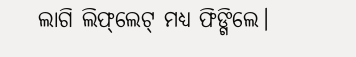ଲାଗି ଲିଫ୍‌ଲେଟ୍‌ ମଧ୍ୟ ଫିଙ୍ଗିଲେ।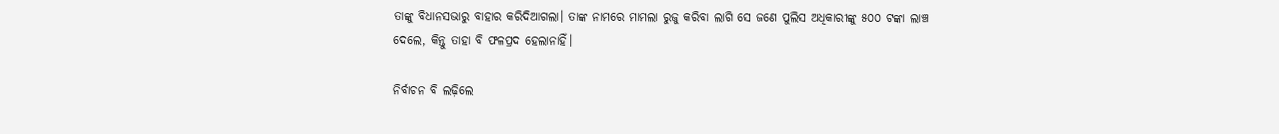ତାଙ୍କୁ ବିଧାନସଭାରୁ ବାହାର କରିଦିଆଗଲା। ତାଙ୍କ ନାମରେ ମାମଲା ରୁଜୁ କରିବା ଲାଗି ସେ ଜଣେ ପୁଲିସ ଅଧିକାରୀଙ୍କୁ ୫୦୦ ଟଙ୍କା ଲାଞ୍ଚ ଦେଲେ, କିନ୍ତୁ ତାହା ବି ଫଳପ୍ରଦ ହେଲାନାହିଁ।

ନିର୍ବାଚନ ବି ଲଢ଼ିଲେ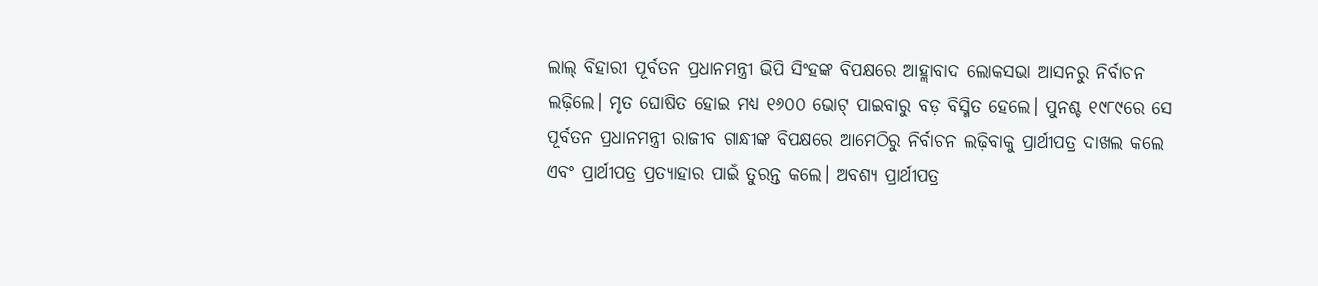ଲାଲ୍‌ ବିହାରୀ ପୂର୍ବତନ ପ୍ରଧାନମନ୍ତ୍ରୀ ଭିପି ସିଂହଙ୍କ ବିପକ୍ଷରେ ଆହ୍ଲାବାଦ ଲୋକସଭା ଆସନରୁ ନିର୍ବାଚନ ଲଢ଼ିଲେ। ମୃତ ଘୋଷିତ ହୋଇ ମଧ୍ୟ ୧୬୦୦ ଭୋଟ୍‌ ପାଇବାରୁ ବଡ଼ ବିସ୍ମିତ ହେଲେ। ପୁନଶ୍ଚ ୧୯୮୯ରେ ସେ ପୂର୍ବତନ ପ୍ରଧାନମନ୍ତ୍ରୀ ରାଜୀବ ଗାନ୍ଧୀଙ୍କ ବିପକ୍ଷରେ ଆମେଠିରୁ ନିର୍ବାଚନ ଲଢ଼ିବାକୁ ପ୍ରାର୍ଥୀପତ୍ର ଦାଖଲ କଲେ ଏବଂ ପ୍ରାର୍ଥୀପତ୍ର ପ୍ରତ୍ୟାହାର ପାଇଁ ତୁରନ୍ତ କଲେ। ଅବଶ୍ୟ ପ୍ରାର୍ଥୀପତ୍ର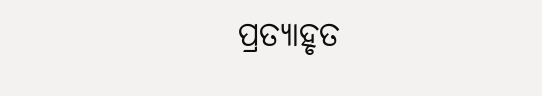ପ୍ରତ୍ୟାହୃତ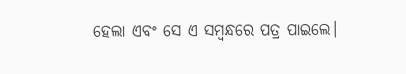ହେଲା ଏବଂ ସେ ଏ ସମ୍ବନ୍ଧରେ ପତ୍ର ପାଇଲେ।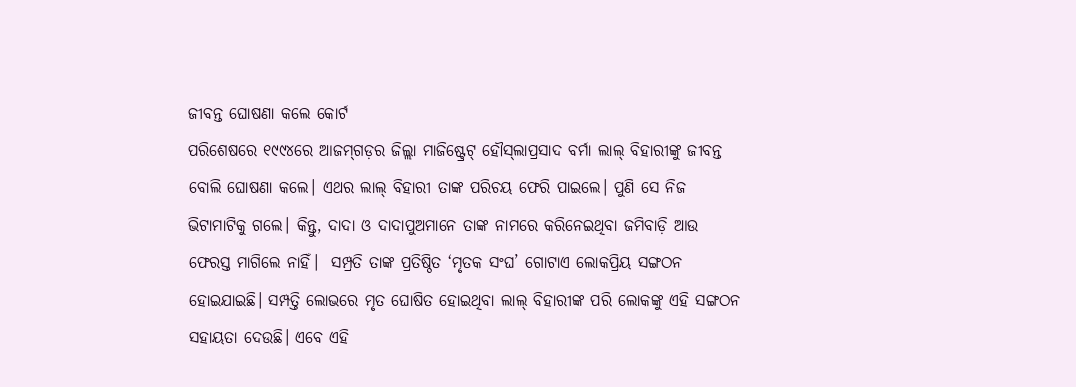ଜୀବନ୍ତ ଘୋଷଣା କଲେ କୋର୍ଟ
ପରିଶେଷରେ ୧୯୯୪ରେ ଆଜମ୍‌ଗଡ଼ର ଜିଲ୍ଲା ମାଜିଷ୍ଟ୍ରେଟ୍‌ ହୌସ୍‌ଲାପ୍ରସାଦ ବର୍ମା ଲାଲ୍‌ ବିହାରୀଙ୍କୁ ଜୀବନ୍ତ ବୋଲି ଘୋଷଣା କଲେ। ଏଥର ଲାଲ୍‌ ବିହାରୀ ତାଙ୍କ ପରିଚୟ ଫେରି ପାଇଲେ। ପୁଣି ସେ ନିଜ ଭିଟାମାଟିକୁ ଗଲେ। କିନ୍ତୁ, ଦାଦା ଓ ଦାଦାପୁଅମାନେ ତାଙ୍କ ନାମରେ କରିନେଇଥିବା ଜମିବାଡ଼ି ଆଉ ଫେରସ୍ତ ମାଗିଲେ ନାହିଁ।  ସମ୍ପ୍ରତି ତାଙ୍କ ପ୍ରତିଷ୍ଠିତ ‘ମୃତକ ସଂଘ’ ଗୋଟାଏ ଲୋକପ୍ରିୟ ସଙ୍ଗଠନ ହୋଇଯାଇଛି। ସମ୍ପତ୍ତି ଲୋଭରେ ମୃତ ଘୋଷିତ ହୋଇଥିବା ଲାଲ୍‌ ବିହାରୀଙ୍କ ପରି ଲୋକଙ୍କୁ ଏହି ସଙ୍ଗଠନ ସହାୟତା ଦେଉଛି। ଏବେ ଏହି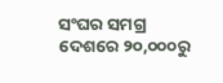ସଂଘର ସମଗ୍ର ଦେଶରେ ୨୦,୦୦୦ରୁ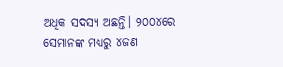ଅଧିକ ସଦସ୍ୟ ଅଛନ୍ତି। ୨୦୦୪ରେ ସେମାନଙ୍କ ମଧ୍ୟରୁ ୪ଜଣ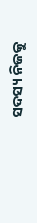ସଦସ୍ୟ ନିଜକୁ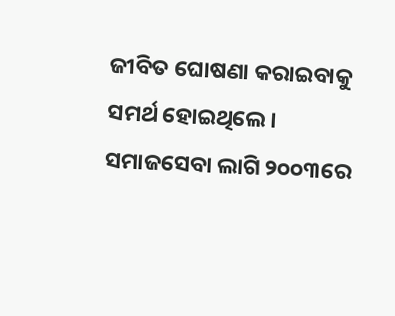ଜୀବିତ ଘୋଷଣା କରାଇବାକୁ ସମର୍ଥ ହୋଇଥିଲେ। ସମାଜସେବା ଲାଗି ୨୦୦୩ରେ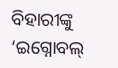ବିହାରୀଙ୍କୁ ‘ଇଗ୍ନୋବଲ୍‌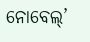ନୋବେଲ୍‌’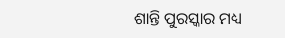ଶାନ୍ତି ପୁରସ୍କାର ମଧ୍ୟ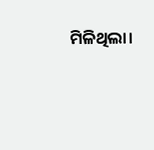ମିଳିଥିଲା।